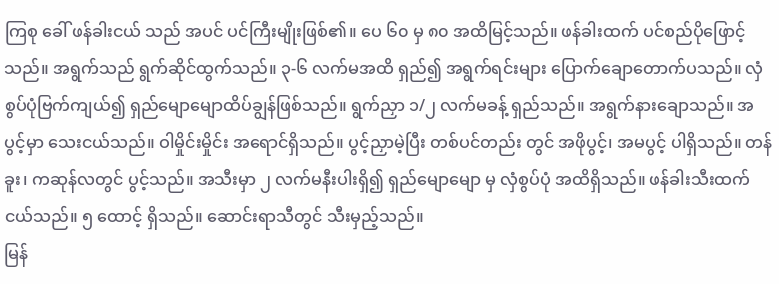ကြစု ခေါ် ဖန်ခါးငယ် သည် အပင် ပင်ကြီးမျိုးဖြစ်၏။ ပေ ၆၀ မှ ၈၀ အထိမြင့်သည်။ ဖန်ခါးထက် ပင်စည်ပိုဖြောင့်သည်။ အရွက်သည် ရွက်ဆိုင်ထွက်သည်။ ၃-၆ လက်မအထိ ရှည်၍ အရွက်ရင်းများ ပြောက်ချောတောက်ပသည်။ လှံစွပ်ပုံဗြက်ကျယ်၍ ရှည်မျောမျောထိပ်ချွန်ဖြစ်သည်။ ရွက်ညှာ ၁/၂ လက်မခန့် ရှည်သည်။ အရွက်နားချောသည်။ အပွင့်မှာ သေးငယ်သည်။ ဝါမှိုင်းမှိုင်း အရောင်ရှိသည်။ ပွင့်ညှာမဲ့ပြီး တစ်ပင်တည်း တွင် အဖိုပွင့်၊ အမပွင့် ပါရှိသည်။ တန်ခူး၊ ကဆုန်လတွင် ပွင့်သည်။ အသီးမှာ ၂ လက်မနီးပါးရှိ၍ ရှည်မျောမျော မှ လှံစွပ်ပုံ အထိရှိသည်။ ဖန်ခါးသီးထက် ငယ်သည်။ ၅ ထောင့် ရှိသည်။ ဆောင်းရာသီတွင် သီးမှည့်သည်။
မြန်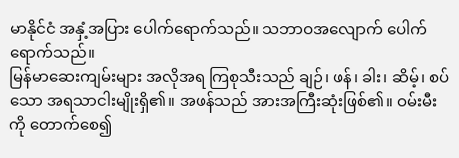မာနိုင်ငံ အနှံ့အပြား ပေါက်ရောက်သည်။ သဘာဝအလျောက် ပေါက်ရောက်သည်။
မြန်မာဆေးကျမ်းများ အလိုအရ ကြစုသီးသည် ချဉ်၊ ဖန်၊ ခါး၊ ဆိမ့်၊ စပ်သော အရသာငါးမျိုးရှိ၏။ အဖန်သည် အားအကြီးဆုံးဖြစ်၏။ ဝမ်းမီးကို တောက်စေ၍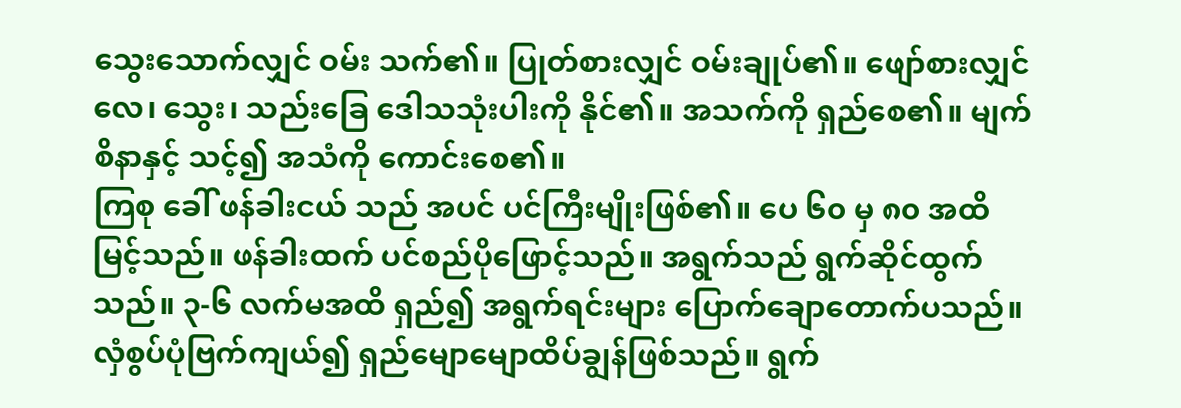သွေးသောက်လျှင် ဝမ်း သက်၏။ ပြုတ်စားလျှင် ဝမ်းချုပ်၏။ ဖျော်စားလျှင် လေ၊ သွေး၊ သည်းခြေ ဒေါသသုံးပါးကို နိုင်၏။ အသက်ကို ရှည်စေ၏။ မျက်စိနာနှင့် သင့်၍ အသံကို ကောင်းစေ၏။
ကြစု ခေါ် ဖန်ခါးငယ် သည် အပင် ပင်ကြီးမျိုးဖြစ်၏။ ပေ ၆၀ မှ ၈၀ အထိမြင့်သည်။ ဖန်ခါးထက် ပင်စည်ပိုဖြောင့်သည်။ အရွက်သည် ရွက်ဆိုင်ထွက်သည်။ ၃-၆ လက်မအထိ ရှည်၍ အရွက်ရင်းများ ပြောက်ချောတောက်ပသည်။ လှံစွပ်ပုံဗြက်ကျယ်၍ ရှည်မျောမျောထိပ်ချွန်ဖြစ်သည်။ ရွက်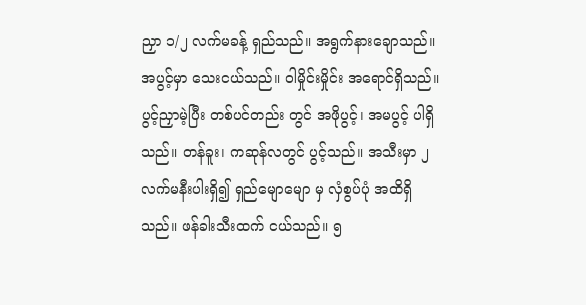ညှာ ၁/၂ လက်မခန့် ရှည်သည်။ အရွက်နားချောသည်။ အပွင့်မှာ သေးငယ်သည်။ ဝါမှိုင်းမှိုင်း အရောင်ရှိသည်။ ပွင့်ညှာမဲ့ပြီး တစ်ပင်တည်း တွင် အဖိုပွင့်၊ အမပွင့် ပါရှိသည်။ တန်ခူး၊ ကဆုန်လတွင် ပွင့်သည်။ အသီးမှာ ၂ လက်မနီးပါးရှိ၍ ရှည်မျောမျော မှ လှံစွပ်ပုံ အထိရှိသည်။ ဖန်ခါးသီးထက် ငယ်သည်။ ၅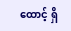ထောင့် ရှိ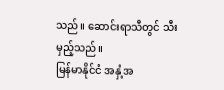သည်။ ဆောင်းရာသီတွင် သီးမှည့်သည်။
မြန်မာနိုင်ငံ အနှံ့အ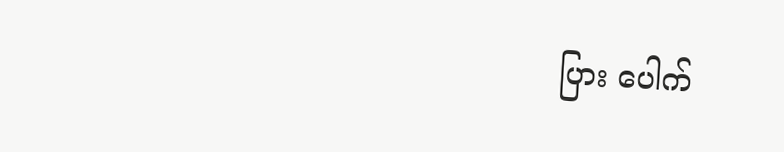ပြား ပေါက်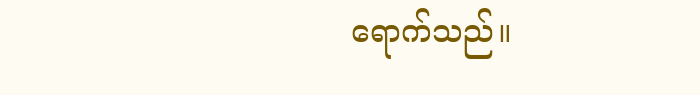ရောက်သည်။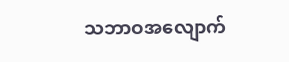သဘာဝအလျောက်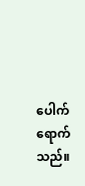ပေါက်ရောက်သည်။